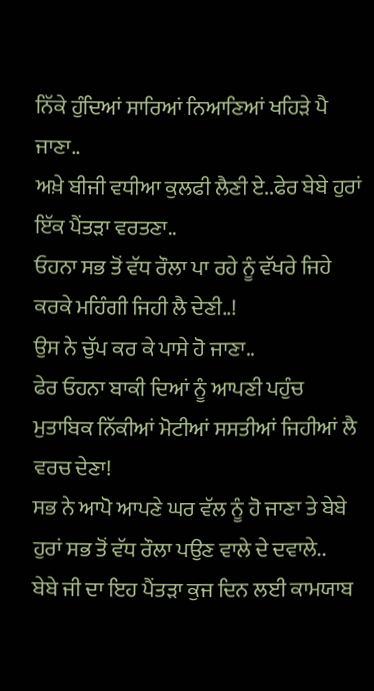ਨਿੱਕੇ ਹੁੰਦਿਆਂ ਸਾਰਿਆਂ ਨਿਆਣਿਆਂ ਖਹਿੜੇ ਪੈ ਜਾਣਾ..
ਅਖ਼ੇ ਬੀਜੀ ਵਧੀਆ ਕੁਲਫੀ ਲੈਣੀ ਏ..ਫੇਰ ਬੇਬੇ ਹੁਰਾਂ ਇੱਕ ਪੈਂਤੜਾ ਵਰਤਣਾ..
ਓਹਨਾ ਸਭ ਤੋਂ ਵੱਧ ਰੌਲਾ ਪਾ ਰਹੇ ਨੂੰ ਵੱਖਰੇ ਜਿਹੇ ਕਰਕੇ ਮਹਿੰਗੀ ਜਿਹੀ ਲੈ ਦੇਣੀ..!
ਉਸ ਨੇ ਚੁੱਪ ਕਰ ਕੇ ਪਾਸੇ ਹੋ ਜਾਣਾ..
ਫੇਰ ਓਹਨਾ ਬਾਕੀ ਦਿਆਂ ਨੂੰ ਆਪਣੀ ਪਹੁੰਚ ਮੁਤਾਬਿਕ ਨਿੱਕੀਆਂ ਮੋਟੀਆਂ ਸਸਤੀਆਂ ਜਿਹੀਆਂ ਲੈ ਵਰਚ ਦੇਣਾ!
ਸਭ ਨੇ ਆਪੋ ਆਪਣੇ ਘਰ ਵੱਲ ਨੂੰ ਹੋ ਜਾਣਾ ਤੇ ਬੇਬੇ ਹੁਰਾਂ ਸਭ ਤੋਂ ਵੱਧ ਰੌਲਾ ਪਉਣ ਵਾਲੇ ਦੇ ਦਵਾਲੇ..
ਬੇਬੇ ਜੀ ਦਾ ਇਹ ਪੈਂਤੜਾ ਕੁਜ ਦਿਨ ਲਈ ਕਾਮਯਾਬ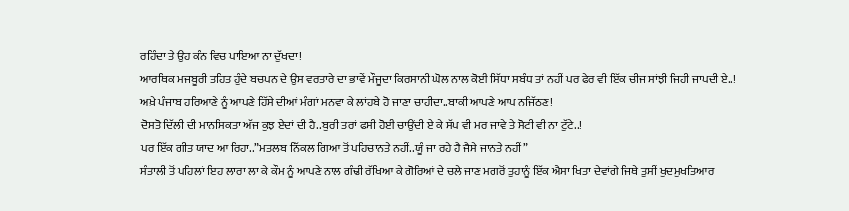ਰਹਿੰਦਾ ਤੇ ਉਹ ਕੰਨ ਵਿਚ ਪਾਇਆ ਨਾ ਦੁੱਖਦਾ!
ਆਰਥਿਕ ਮਜਬੂਰੀ ਤਹਿਤ ਹੁੰਦੇ ਬਚਪਨ ਦੇ ਉਸ ਵਰਤਾਰੇ ਦਾ ਭਾਵੇਂ ਮੌਜੂਦਾ ਕਿਰਸਾਨੀ ਘੋਲ ਨਾਲ ਕੋਈ ਸਿੱਧਾ ਸਬੰਧ ਤਾਂ ਨਹੀਂ ਪਰ ਫੇਰ ਵੀ ਇੱਕ ਚੀਜ ਸਾਂਝੀ ਜਿਹੀ ਜਾਪਦੀ ਏ..!
ਅਖ਼ੇ ਪੰਜਾਬ ਹਰਿਆਣੇ ਨੂੰ ਆਪਣੇ ਹਿੱਸੇ ਦੀਆਂ ਮੰਗਾਂ ਮਨਵਾ ਕੇ ਲਾਂਹਬੇ ਹੋ ਜਾਣਾ ਚਾਹੀਦਾ..ਬਾਕੀ ਆਪਣੇ ਆਪ ਨਜਿੱਠਣ!
ਦੋਸਤੋ ਦਿੱਲੀ ਦੀ ਮਾਨਸਿਕਤਾ ਅੱਜ ਕੁਝ ਏਦਾਂ ਦੀ ਹੈ..ਬੁਰੀ ਤਰਾਂ ਫਸੀ ਹੋਈ ਚਾਉਂਦੀ ਏ ਕੇ ਸੱਪ ਵੀ ਮਰ ਜਾਵੇ ਤੇ ਸੋਟੀ ਵੀ ਨਾ ਟੁੱਟੇ..!
ਪਰ ਇੱਕ ਗੀਤ ਯਾਦ ਆ ਰਿਹਾ..”ਮਤਲਬ ਨਿੱਕਲ ਗਿਆ ਤੋਂ ਪਹਿਚਾਨਤੇ ਨਹੀਂ..ਯੂੰ ਜਾ ਰਹੇ ਹੈ ਜੈਸੇ ਜਾਨਤੇ ਨਹੀਂ”
ਸੰਤਾਲੀ ਤੋਂ ਪਹਿਲਾਂ ਇਹ ਲਾਰਾ ਲਾ ਕੇ ਕੌਮ ਨੂੰ ਆਪਣੇ ਨਾਲ ਗੰਢੀ ਰੱਖਿਆ ਕੇ ਗੋਰਿਆਂ ਦੇ ਚਲੇ ਜਾਣ ਮਗਰੋਂ ਤੁਹਾਨੂੰ ਇੱਕ ਐਸਾ ਖਿਤਾ ਦੇਵਾਂਗੇ ਜਿਥੇ ਤੁਸੀਂ ਖੁਦਮੁਖਤਿਆਰ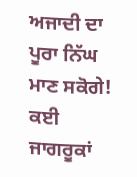ਅਜਾਦੀ ਦਾ ਪੂਰਾ ਨਿੱਘ ਮਾਣ ਸਕੋਗੇ!
ਕਈ ਜਾਗਰੂਕਾਂ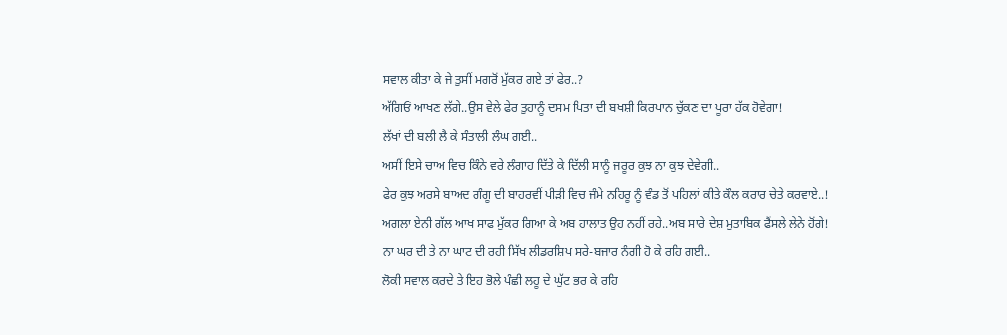ਸਵਾਲ ਕੀਤਾ ਕੇ ਜੇ ਤੁਸੀਂ ਮਗਰੋਂ ਮੁੱਕਰ ਗਏ ਤਾਂ ਫੇਰ..?
ਅੱਗਿਓਂ ਆਖਣ ਲੱਗੇ..ਉਸ ਵੇਲੇ ਫੇਰ ਤੁਹਾਨੂੰ ਦਸਮ ਪਿਤਾ ਦੀ ਬਖਸ਼ੀ ਕਿਰਪਾਨ ਚੁੱਕਣ ਦਾ ਪੂਰਾ ਹੱਕ ਹੋਵੇਗਾ!
ਲੱਖਾਂ ਦੀ ਬਲੀ ਲੈ ਕੇ ਸੰਤਾਲੀ ਲੰਘ ਗਈ..
ਅਸੀਂ ਇਸੇ ਚਾਅ ਵਿਚ ਕਿੰਨੇ ਵਰੇ ਲੰਗਾਹ ਦਿੱਤੇ ਕੇ ਦਿੱਲੀ ਸਾਨੂੰ ਜਰੂਰ ਕੁਝ ਨਾ ਕੁਝ ਦੇਵੇਗੀ..
ਫੇਰ ਕੁਝ ਅਰਸੇ ਬਾਅਦ ਗੰਗੂ ਦੀ ਬਾਹਰਵੀਂ ਪੀੜੀ ਵਿਚ ਜੰਮੇ ਨਹਿਰੂ ਨੂੰ ਵੰਡ ਤੋਂ ਪਹਿਲਾਂ ਕੀਤੇ ਕੌਲ ਕਰਾਰ ਚੇਤੇ ਕਰਵਾਏ..!
ਅਗਲਾ ਏਨੀ ਗੱਲ ਆਖ ਸਾਫ ਮੁੱਕਰ ਗਿਆ ਕੇ ਅਬ ਹਾਲਾਤ ਉਹ ਨਹੀਂ ਰਹੇ..ਅਬ ਸਾਰੇ ਦੇਸ਼ ਮੁਤਾਬਿਕ ਫੈਂਸਲੇ ਲੇਨੇ ਹੋਂਗੇ!
ਨਾ ਘਰ ਦੀ ਤੇ ਨਾ ਘਾਟ ਦੀ ਰਹੀ ਸਿੱਖ ਲੀਡਰਸ਼ਿਪ ਸਰੇ-ਬਜਾਰ ਨੰਗੀ ਹੋ ਕੇ ਰਹਿ ਗਈ..
ਲੋਕੀ ਸਵਾਲ ਕਰਦੇ ਤੇ ਇਹ ਭੋਲੇ ਪੰਛੀ ਲਹੂ ਦੇ ਘੁੱਟ ਭਰ ਕੇ ਰਹਿ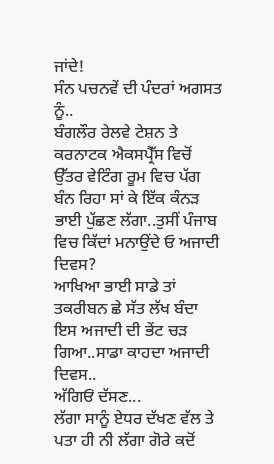ਜਾਂਦੇ!
ਸੰਨ ਪਚਨਵੇਂ ਦੀ ਪੰਦਰਾਂ ਅਗਸਤ ਨੂੰ..
ਬੰਗਲੌਰ ਰੇਲਵੇ ਟੇਸ਼ਨ ਤੇ ਕਰਨਾਟਕ ਐਕਸਪ੍ਰੈੱਸ ਵਿਚੋਂ ਉੱਤਰ ਵੇਟਿੰਗ ਰੂਮ ਵਿਚ ਪੱਗ ਬੰਨ ਰਿਹਾ ਸਾਂ ਕੇ ਇੱਕ ਕੰਨੜ ਭਾਈ ਪੁੱਛਣ ਲੱਗਾ..ਤੁਸੀਂ ਪੰਜਾਬ ਵਿਚ ਕਿੱਦਾਂ ਮਨਾਉਂਦੇ ਓ ਅਜਾਦੀ ਦਿਵਸ?
ਆਖਿਆ ਭਾਈ ਸਾਡੇ ਤਾਂ ਤਕਰੀਬਨ ਛੇ ਸੱਤ ਲੱਖ ਬੰਦਾ ਇਸ ਅਜਾਦੀ ਦੀ ਭੇਂਟ ਚੜ ਗਿਆ..ਸਾਡਾ ਕਾਹਦਾ ਅਜਾਦੀ ਦਿਵਸ..
ਅੱਗਿਓਂ ਦੱਸਣ...
ਲੱਗਾ ਸਾਨੂੰ ਏਧਰ ਦੱਖਣ ਵੱਲ ਤੇ ਪਤਾ ਹੀ ਨੀ ਲੱਗਾ ਗੋਰੇ ਕਦੋਂ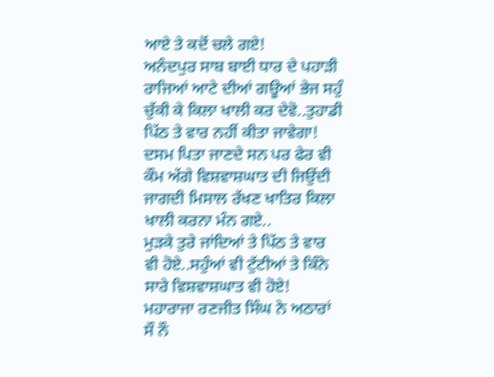ਆਏ ਤੇ ਕਦੋਂ ਚਲੇ ਗਏ!
ਅਨੰਦਪੁਰ ਸਾਬ ਬਾਈ ਧਾਰ ਦੇ ਪਹਾੜੀ ਰਾਜਿਆਂ ਆਟੇ ਦੀਆਂ ਗਊਆਂ ਭੇਜ ਸਹੁੰ ਚੁੱਕੀ ਕੇ ਕਿਲਾ ਖਾਲੀ ਕਰ ਦੇਵੋ..ਤੁਹਾਡੀ ਪਿੱਠ ਤੇ ਵਾਰ ਨਹੀਂ ਕੀਤਾ ਜਾਵੇਗਾ!
ਦਸਮ ਪਿਤਾ ਜਾਣਦੇ ਸਨ ਪਰ ਫੇਰ ਵੀ ਕੌਮ ਅੱਗੇ ਵਿਸ਼ਵਾਸ਼ਘਾਤ ਦੀ ਜਿਉਂਦੀ ਜਾਗਦੀ ਮਿਸਾਲ ਰੱਖਣ ਖਾਤਿਰ ਕਿਲਾ ਖਾਲੀ ਕਰਨਾ ਮੰਨ ਗਏ..
ਮੁੜਕੇ ਤੁਰੇ ਜਾਂਦਿਆਂ ਤੇ ਪਿੱਠ ਤੇ ਵਾਰ ਵੀ ਹੋਏ..ਸਹੁੰਆਂ ਵੀ ਟੁੱਟੀਆਂ ਤੇ ਕਿੰਨੇ ਸਾਰੇ ਵਿਸ਼ਵਾਸ਼ਘਾਤ ਵੀ ਹੋਏ!
ਮਹਾਰਾਜਾ ਰਣਜੀਤ ਸਿੰਘ ਨੇ ਅਠਾਰਾਂ ਸੌ ਨੌ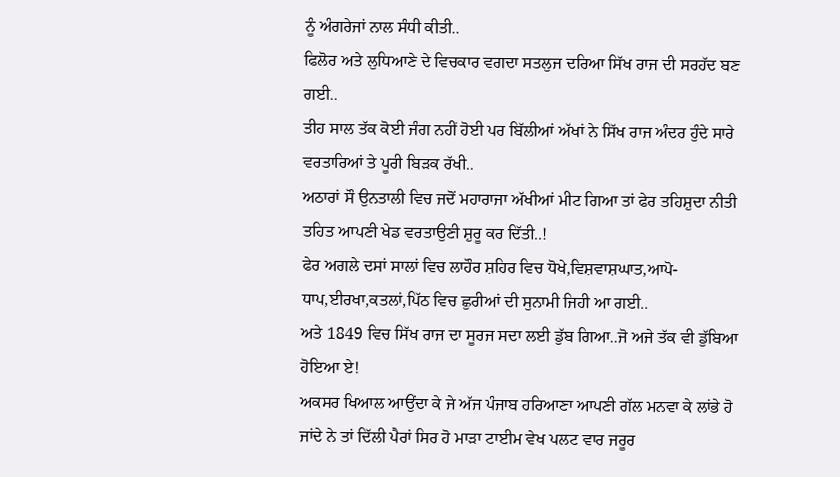ਨੂੰ ਅੰਗਰੇਜਾਂ ਨਾਲ ਸੰਧੀ ਕੀਤੀ..
ਫਿਲੋਰ ਅਤੇ ਲੁਧਿਆਣੇ ਦੇ ਵਿਚਕਾਰ ਵਗਦਾ ਸਤਲੁਜ ਦਰਿਆ ਸਿੱਖ ਰਾਜ ਦੀ ਸਰਹੱਦ ਬਣ ਗਈ..
ਤੀਹ ਸਾਲ ਤੱਕ ਕੋਈ ਜੰਗ ਨਹੀਂ ਹੋਈ ਪਰ ਬਿੱਲੀਆਂ ਅੱਖਾਂ ਨੇ ਸਿੱਖ ਰਾਜ ਅੰਦਰ ਹੁੰਦੇ ਸਾਰੇ ਵਰਤਾਰਿਆਂ ਤੇ ਪੂਰੀ ਬਿੜਕ ਰੱਖੀ..
ਅਠਾਰਾਂ ਸੌ ਉਨਤਾਲੀ ਵਿਚ ਜਦੋਂ ਮਹਾਰਾਜਾ ਅੱਖੀਆਂ ਮੀਟ ਗਿਆ ਤਾਂ ਫੇਰ ਤਹਿਸ਼ੁਦਾ ਨੀਤੀ ਤਹਿਤ ਆਪਣੀ ਖੇਡ ਵਰਤਾਉਣੀ ਸ਼ੁਰੂ ਕਰ ਦਿੱਤੀ..!
ਫੇਰ ਅਗਲੇ ਦਸਾਂ ਸਾਲਾਂ ਵਿਚ ਲਾਹੌਰ ਸ਼ਹਿਰ ਵਿਚ ਧੋਖੇ,ਵਿਸ਼ਵਾਸ਼ਘਾਤ,ਆਪੋ-ਧਾਪ,ਈਰਖਾ,ਕਤਲਾਂ,ਪਿੱਠ ਵਿਚ ਛੁਰੀਆਂ ਦੀ ਸੁਨਾਮੀ ਜਿਹੀ ਆ ਗਈ..
ਅਤੇ 1849 ਵਿਚ ਸਿੱਖ ਰਾਜ ਦਾ ਸੂਰਜ ਸਦਾ ਲਈ ਡੁੱਬ ਗਿਆ..ਜੋ ਅਜੇ ਤੱਕ ਵੀ ਡੁੱਬਿਆ ਹੋਇਆ ਏ!
ਅਕਸਰ ਖਿਆਲ ਆਉਂਦਾ ਕੇ ਜੇ ਅੱਜ ਪੰਜਾਬ ਹਰਿਆਣਾ ਆਪਣੀ ਗੱਲ ਮਨਵਾ ਕੇ ਲਾਂਭੇ ਹੋ ਜਾਂਦੇ ਨੇ ਤਾਂ ਦਿੱਲੀ ਪੈਰਾਂ ਸਿਰ ਹੋ ਮਾੜਾ ਟਾਈਮ ਵੇਖ ਪਲਟ ਵਾਰ ਜਰੂਰ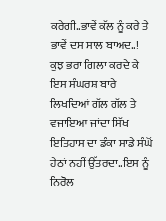ਕਰੇਗੀ..ਭਾਵੇਂ ਕੱਲ ਨੂੰ ਕਰੇ ਤੇ ਭਾਵੇਂ ਦਸ ਸਾਲ ਬਾਅਦ..!
ਕੁਝ ਭਰਾ ਗਿਲਾ ਕਰਦੇ ਕੇ ਇਸ ਸੰਘਰਸ਼ ਬਾਰੇ ਲਿਖਦਿਆਂ ਗੱਲ ਗੱਲ ਤੇ ਵਜਾਇਆ ਜਾਂਦਾ ਸਿੱਖ ਇਤਿਹਾਸ ਦਾ ਡੰਕਾ ਸਾਡੇ ਸੰਘੋਂ ਹੇਠਾਂ ਨਹੀਂ ਉੱਤਰਦਾ..ਇਸ ਨੂੰ ਨਿਰੋਲ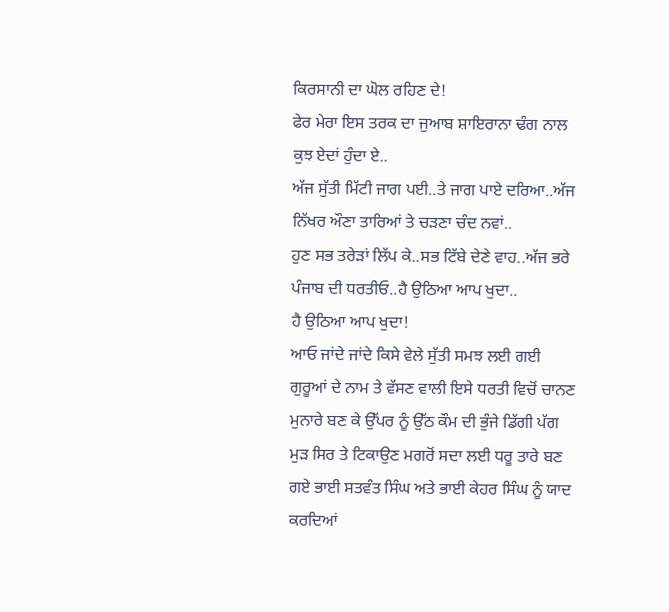ਕਿਰਸਾਨੀ ਦਾ ਘੋਲ ਰਹਿਣ ਦੇ!
ਫੇਰ ਮੇਰਾ ਇਸ ਤਰਕ ਦਾ ਜੁਆਬ ਸ਼ਾਇਰਾਨਾ ਢੰਗ ਨਾਲ ਕੁਝ ਏਦਾਂ ਹੁੰਦਾ ਏ..
ਅੱਜ ਸੁੱਤੀ ਮਿੱਟੀ ਜਾਗ ਪਈ..ਤੇ ਜਾਗ ਪਾਏ ਦਰਿਆ..ਅੱਜ ਨਿੱਖਰ ਔਣਾ ਤਾਰਿਆਂ ਤੇ ਚੜਣਾ ਚੰਦ ਨਵਾਂ..
ਹੁਣ ਸਭ ਤਰੇੜਾਂ ਲਿੱਪ ਕੇ..ਸਭ ਟਿੱਬੇ ਦੇਣੇ ਵਾਹ..ਅੱਜ ਭਰੇ ਪੰਜਾਬ ਦੀ ਧਰਤੀਓ..ਹੈ ਉਠਿਆ ਆਪ ਖੁਦਾ..
ਹੈ ਉਠਿਆ ਆਪ ਖੁਦਾ!
ਆਓ ਜਾਂਦੇ ਜਾਂਦੇ ਕਿਸੇ ਵੇਲੇ ਸੁੱਤੀ ਸਮਝ ਲਈ ਗਈ ਗੁਰੂਆਂ ਦੇ ਨਾਮ ਤੇ ਵੱਸਣ ਵਾਲੀ ਇਸੇ ਧਰਤੀ ਵਿਚੋਂ ਚਾਨਣ ਮੁਨਾਰੇ ਬਣ ਕੇ ਉੱਪਰ ਨੂੰ ਉੱਠ ਕੌਮ ਦੀ ਭੁੰਜੇ ਡਿੱਗੀ ਪੱਗ ਮੁੜ ਸਿਰ ਤੇ ਟਿਕਾਉਣ ਮਗਰੋਂ ਸਦਾ ਲਈ ਧਰੂ ਤਾਰੇ ਬਣ ਗਏ ਭਾਈ ਸਤਵੰਤ ਸਿੰਘ ਅਤੇ ਭਾਈ ਕੇਹਰ ਸਿੰਘ ਨੂੰ ਯਾਦ ਕਰਦਿਆਂ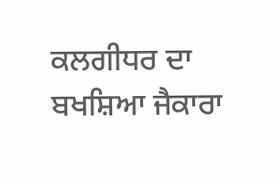ਕਲਗੀਧਰ ਦਾ ਬਖਸ਼ਿਆ ਜੈਕਾਰਾ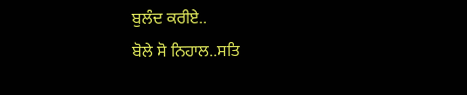ਬੁਲੰਦ ਕਰੀਏ..
ਬੋਲੇ ਸੋ ਨਿਹਾਲ..ਸਤਿ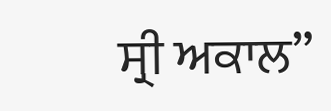ਸ੍ਰੀ ਅਕਾਲ”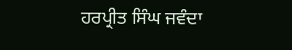ਹਰਪ੍ਰੀਤ ਸਿੰਘ ਜਵੰਦਾ